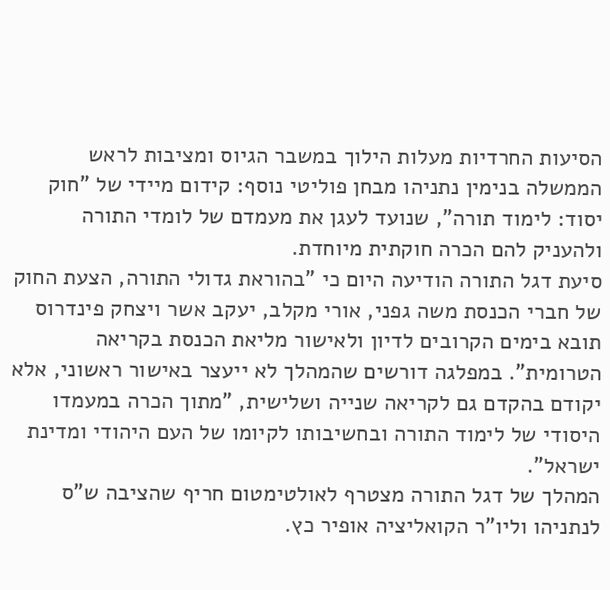הסיעות החרדיות מעלות הילוך במשבר הגיוס ומציבות לראש הממשלה בנימין נתניהו מבחן פוליטי נוסף: קידום מיידי של "חוק יסוד: לימוד תורה", שנועד לעגן את מעמדם של לומדי התורה ולהעניק להם הכרה חוקתית מיוחדת.
סיעת דגל התורה הודיעה היום כי "בהוראת גדולי התורה, הצעת החוק של חברי הכנסת משה גפני, אורי מקלב, יעקב אשר ויצחק פינדרוס תובא בימים הקרובים לדיון ולאישור מליאת הכנסת בקריאה הטרומית". במפלגה דורשים שהמהלך לא ייעצר באישור ראשוני, אלא יקודם בהקדם גם לקריאה שנייה ושלישית, "מתוך הכרה במעמדו היסודי של לימוד התורה ובחשיבותו לקיומו של העם היהודי ומדינת ישראל".
המהלך של דגל התורה מצטרף לאולטימטום חריף שהציבה ש"ס לנתניהו וליו"ר הקואליציה אופיר כץ.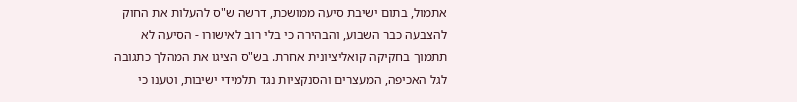אתמול, בתום ישיבת סיעה ממושכת, דרשה ש"ס להעלות את החוק להצבעה כבר השבוע, והבהירה כי בלי רוב לאישורו - הסיעה לא תתמוך בחקיקה קואליציונית אחרת. בש"ס הציגו את המהלך כתגובה לגל האכיפה, המעצרים והסנקציות נגד תלמידי ישיבות, וטענו כי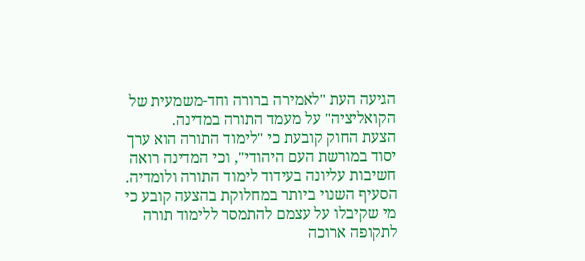הגיעה העת "לאמירה ברורה וחד-משמעית של הקואליציה" על מעמד התורה במדינה.
הצעת החוק קובעת כי "לימוד התורה הוא ערך יסוד במורשת העם היהודי", וכי המדינה רואה חשיבות עליונה בעידוד לימוד התורה ולומדיה.
הסעיף השנוי ביותר במחלוקת בהצעה קובע כי מי שקיבלו על עצמם להתמסר ללימוד תורה לתקופה ארוכה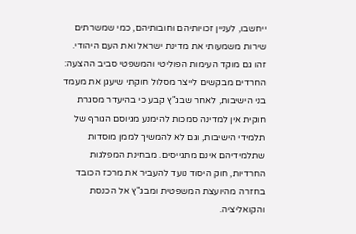ייחשבו, לעניין זכויותיהם וחובותיהם, כמי שמשרתים שירות משמעותי את מדינת ישראל ואת העם היהודי.
זהו גם מוקד העימות הפוליטי והמשפטי סביב ההצעה: החרדים מבקשים לייצר מסלול חוקתי שיעגן את מעמד בני הישיבות, לאחר שבג"ץ קבע כי בהיעדר מסגרת חוקית אין למדינה סמכות להימנע מגיוסם הגורף של תלמידי הישיבות, וגם לא להמשיך לממן מוסדות שתלמידיהם אינם מתגייסים. מבחינת המפלגות החרדיות, חוק היסוד נועד להעביר את מרכז הכובד בחזרה מהיועצת המשפטית ומבג"ץ אל הכנסת והקואליציה.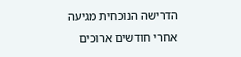הדרישה הנוכחית מגיעה אחרי חודשים ארוכים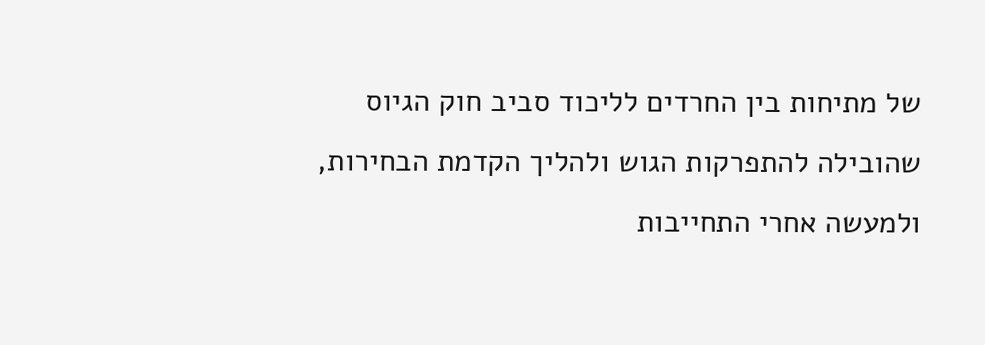של מתיחות בין החרדים לליכוד סביב חוק הגיוס שהובילה להתפרקות הגוש ולהליך הקדמת הבחירות, ולמעשה אחרי התחייבות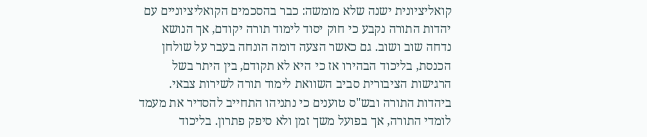קואליציונית ישנה שלא מומשה: כבר בהסכמים הקואליציוניים עם יהדות התורה נקבע כי חוק יסוד לימוד תורה יקודם, אך הנושא נדחה שוב ושוב. גם כאשר הצעה דומה הונחה בעבר על שולחן הכנסת, בליכוד הבהירו אז כי היא לא תקודם, בין היתר בשל הרגישות הציבורית סביב השוואת לימוד תורה לשירות צבאי.
ביהדות התורה ובש"ס טוענים כי נתניהו התחייב להסדיר את מעמד לומדי התורה, אך בפועל משך זמן ולא סיפק פתרון. בליכוד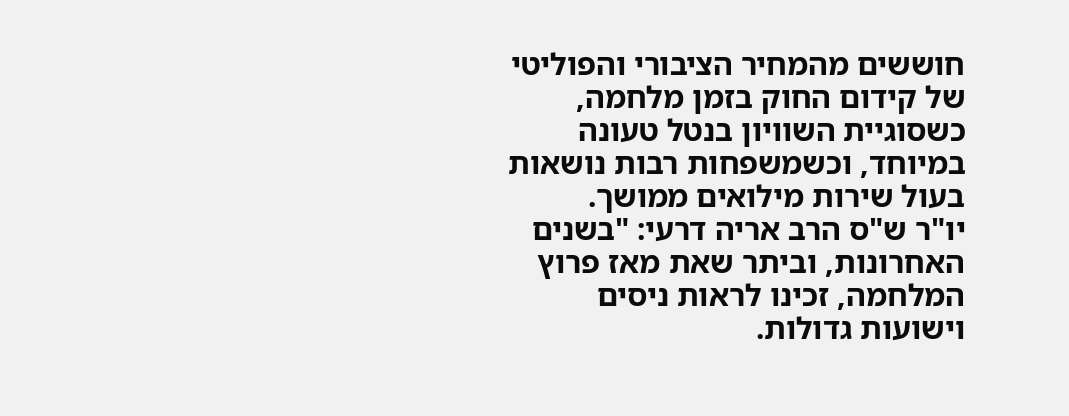חוששים מהמחיר הציבורי והפוליטי של קידום החוק בזמן מלחמה, כשסוגיית השוויון בנטל טעונה במיוחד, וכשמשפחות רבות נושאות בעול שירות מילואים ממושך.
יו"ר ש"ס הרב אריה דרעי: "בשנים האחרונות, וביתר שאת מאז פרוץ המלחמה, זכינו לראות ניסים וישועות גדולות.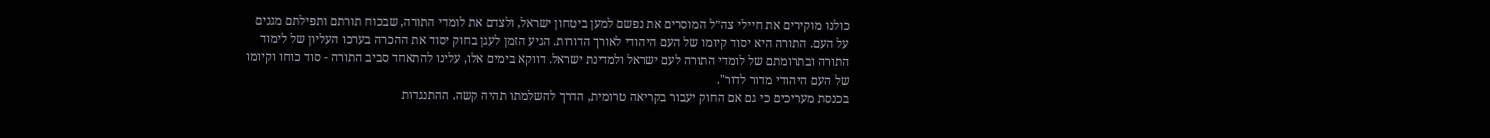כולנו מוקירים את חיילי צה״ל המוסרים את נפשם למען ביטחון ישראל, ולצדם את לומדי התורה, שבכוח תורתם ותפילתם מגנים על העם. התורה היא יסוד קיומו של העם היהודי לאורך הדורות. הגיע הזמן לעגן בחוק יסוד את ההכרה בערכו העליון של לימוד התורה ובתרומתם של לומדי התורה לעם ישראל ולמדינת ישראל. דווקא בימים אלו, עלינו להתאחד סביב התורה - סוד כוחו וקיומו של העם היהודי מדור לדור".
בכנסת מעריכים כי גם אם החוק יעבור בקריאה טרומית, הדרך להשלמתו תהיה קשה. ההתנגדות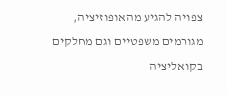צפויה להגיע מהאופוזיציה, מגורמים משפטיים וגם מחלקים בקואליציה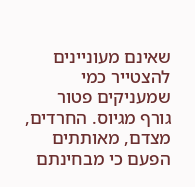שאינם מעוניינים להצטייר כמי שמעניקים פטור גורף מגיוס. החרדים, מצדם, מאותתים הפעם כי מבחינתם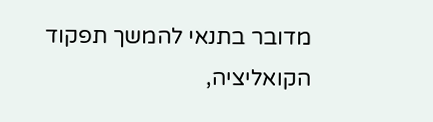מדובר בתנאי להמשך תפקוד הקואליציה,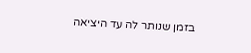בזמן שנותר לה עד היציאה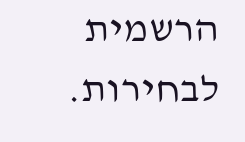הרשמית לבחירות.